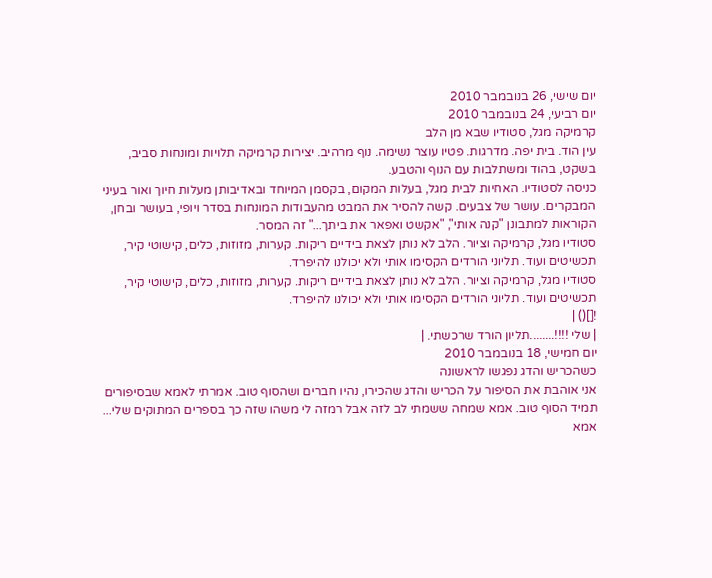יום שישי, 26 בנובמבר 2010
יום רביעי, 24 בנובמבר 2010
קרמיקה מגל, סטודיו שבא מן הלב
עין הוד. בית יפה. מדרגות. פטיו עוצר נשימה. נוף מרהיב. יצירות קרמיקה תלויות ומונחות סביב, בשקט, בהוד ומשתלבות עם הנוף והטבע.
כניסה לסטודיו. האחיות לבית מגל, בעלות המקום, בקסמן המיוחד ובאדיבותן מעלות חיוך ואור בעיני המבקרים. עושר של צבעים. קשה להסיר את המבט מהעבודות המונחות בסדר ויופי, בעושר ובחן, הקוראות למתבונן "קנה אותי", "אקשט ואפאר את ביתך..." זה המסר.
סטודיו מגל, קרמיקה וציור. הלב לא נותן לצאת בידיים ריקות. קערות, מזוזות, כלים, קישוטי קיר, תכשיטים ועוד. תליוני הורדים הקסימו אותי ולא יכולנו להיפרד.
סטודיו מגל, קרמיקה וציור. הלב לא נותן לצאת בידיים ריקות. קערות, מזוזות, כלים, קישוטי קיר, תכשיטים ועוד. תליוני הורדים הקסימו אותי ולא יכולנו להיפרד.
![]() |
| שלי !!!!........תליון הורד שרכשתי. |
יום חמישי, 18 בנובמבר 2010
כשהכריש והדג נפגשו לראשונה
אני אוהבת את הסיפור על הכריש והדג שהכירו, נהיו חברים ושהסוף טוב. אמרתי לאמא שבסיפורים תמיד הסוף טוב. אמא שמחה ששמתי לב לזה אבל רמזה לי משהו שזה כך בספרים המתוקים שלי...
אמא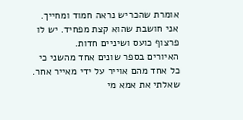אומרת שהכריש נראה חמוד ומחייך. אני חושבת שהוא קצת מפחיד. יש לו פרצוף כועס ושיניים חדות.
האיורים בספר שונים אחד מהשני כי כל אחד מהם אוייר על ידי מאייר אחר. שאלתי את אמא מי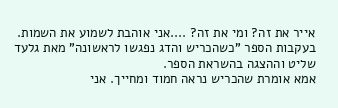אייר את זה? ומי את זה? ....אני אוהבת לשמוע את השמות.
בעקבות הספר "כשהכריש והדג נפגשו לראשונה" מאת גלעד שליט וההצגה בהשראת הספר.
אמא אומרת שהכריש נראה חמוד ומחייך. אני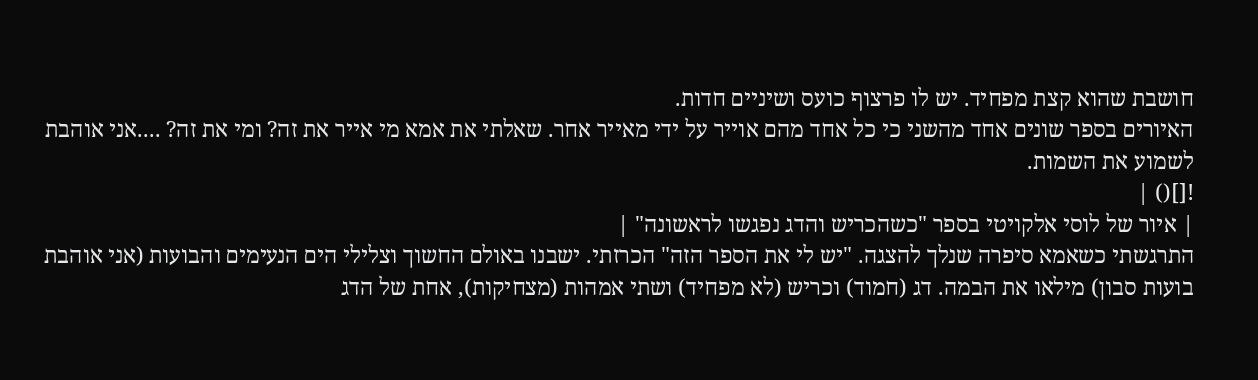חושבת שהוא קצת מפחיד. יש לו פרצוף כועס ושיניים חדות.
האיורים בספר שונים אחד מהשני כי כל אחד מהם אוייר על ידי מאייר אחר. שאלתי את אמא מי אייר את זה? ומי את זה? ....אני אוהבת לשמוע את השמות.
![]() |
| איור של לוסי אלקויטי בספר "כשהכריש והדג נפגשו לראשונה" |
התרגשתי כשאמא סיפרה שנלך להצגה. "יש לי את הספר הזה" הכרזתי. ישבנו באולם החשוך וצלילי הים הנעימים והבועות (אני אוהבת בועות סבון) מילאו את הבמה. דג (חמוד) וכריש (לא מפחיד) ושתי אמהות (מצחיקות), אחת של הדג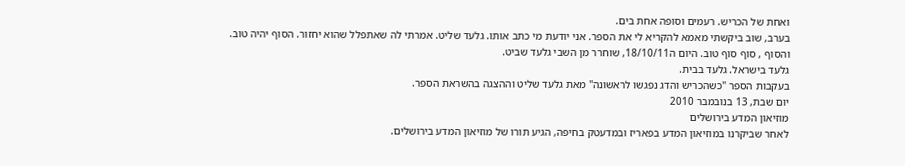ואחת של הכריש. רעמים וסופה אחת בים.
בערב, שוב ביקשתי מאמא להקריא לי את הספר. אני יודעת מי כתב אותו. גלעד שליט. אמרתי לה שאתפלל שהוא יחזור. הסוף יהיה טוב.
והסוף , סוף סוף טוב. היום ה18/10/11, שוחרר מן השבי גלעד שביט.
גלעד בישראל. גלעד בבית.
בעקבות הספר "כשהכריש והדג נפגשו לראשונה" מאת גלעד שליט וההצגה בהשראת הספר.
יום שבת, 13 בנובמבר 2010
מוזיאון המדע בירושלים
לאחר שביקרנו במוזיאון המדע בפאריז ובמדעטק בחיפה, הגיע תורו של מוזיאון המדע בירושלים.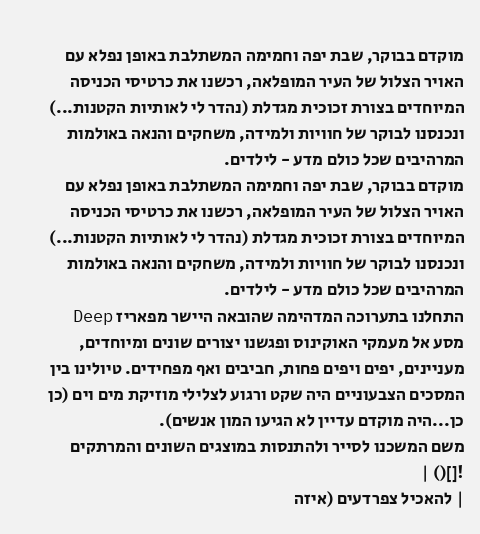מוקדם בבוקר, שבת יפה וחמימה המשתלבת באופן נפלא עם האויר הצלול של העיר המופלאה, רכשנו את כרטיסי הכניסה המיוחדים בצורת זכוכית מגדלת (נהדר לי לאותיות הקטנות...) ונכנסנו לבוקר של חוויות ולמידה, משחקים והנאה באולמות המרהיבים שכל כולם מדע - לילדים.
מוקדם בבוקר, שבת יפה וחמימה המשתלבת באופן נפלא עם האויר הצלול של העיר המופלאה, רכשנו את כרטיסי הכניסה המיוחדים בצורת זכוכית מגדלת (נהדר לי לאותיות הקטנות...) ונכנסנו לבוקר של חוויות ולמידה, משחקים והנאה באולמות המרהיבים שכל כולם מדע - לילדים.
התחלנו בתערוכה המדהימה שהובאה היישר מפאריז Deep מסע אל מעמקי האוקינוס ופגשנו יצורים שונים ומיוחדים, מעניינים, יפים ויפים פחות, חביבים ואף מפחידים. טיולינו בין המסכים הצבעוניים היה שקט ורגוע לצלילי מוזיקת מים וים (כן כן...היה מוקדם עדיין לא הגיעו המון אנשים).
משם המשכנו לסייר ולהתנסות במוצגים השונים והמרתקים
![]() |
| להאכיל צפרדעים (איזה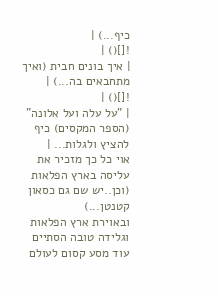כיף...) |
![]() |
| איך בונים חבית (ואיך מתחבאים בה...) |
![]() |
| "על עלה ועל אלונה" (הספר המקסים) כיף להציץ ולגלות... |
אוי כל כך מזכיר את עליסה בארץ הפלאות (וכן..יש שם גם כסאון קטנטן...)
ובאוירת ארץ הפלאות וגלידה טובה הסתיים עוד מסע קסום לעולם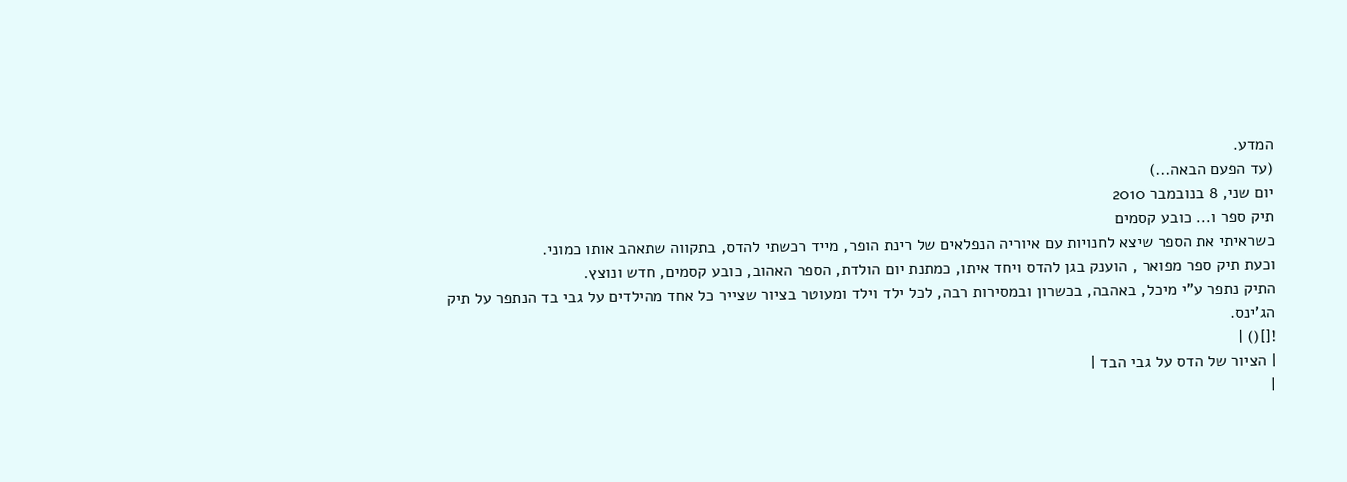המדע.
(עד הפעם הבאה...)
יום שני, 8 בנובמבר 2010
תיק ספר ו... כובע קסמים
כשראיתי את הספר שיצא לחנויות עם איוריה הנפלאים של רינת הופר, מייד רכשתי להדס, בתקווה שתאהב אותו כמוני.
וכעת תיק ספר מפואר , הוענק בגן להדס ויחד איתו, כמתנת יום הולדת, הספר האהוב, כובע קסמים, חדש ונוצץ.
התיק נתפר ע"י מיכל, באהבה, בכשרון ובמסירות רבה, לכל ילד וילד ומעוטר בציור שצייר כל אחד מהילדים על גבי בד הנתפר על תיק הג'ינס.
![]() |
| הציור של הדס על גבי הבד |
|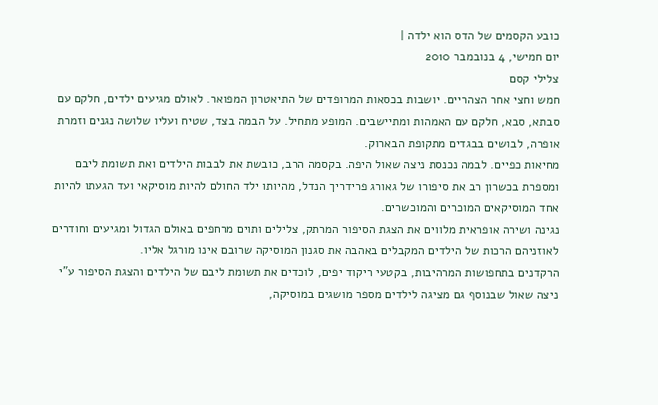כובע הקסמים של הדס הוא ילדה |
יום חמישי, 4 בנובמבר 2010
צלילי קסם
חמש וחצי אחר הצהריים. יושבות בכסאות המרופדים של התיאטרון המפואר. לאולם מגיעים ילדים, חלקם עם סבתא, סבא, חלקם עם האמהות ומתיישבים. המופע מתחיל. על הבמה בצד, שטיח ועליו שלושה נגנים וזמרת אופרה, לבושים בבגדים מתקופת הבארוק.
מחיאות כפיים. לבמה נכנסת ניצה שאול היפה. בקסמה הרב, כובשת את לבבות הילדים ואת תשומת ליבם ומספרת בכשרון רב את סיפורו של גאורג פרידריך הנדל, מהיותו ילד החולם להיות מוסיקאי ועד הגעתו להיות אחד המוסיקאים המוכרים והמוכשרים.
נגינה ושירה אופראית מלווים את הצגת הסיפור המרתק, צלילים ותוים מרחפים באולם הגדול ומגיעים וחודרים לאוזניהם הרכות של הילדים המקבלים באהבה את סגנון המוסיקה שרובם אינו מורגל אליו.
הרקדנים בתחפושות המרהיבות, בקטעי ריקוד יפים, לוכדים את תשומת ליבם של הילדים והצגת הסיפור ע"י ניצה שאול שבנוסף גם מציגה לילדים מספר מושגים במוסיקה,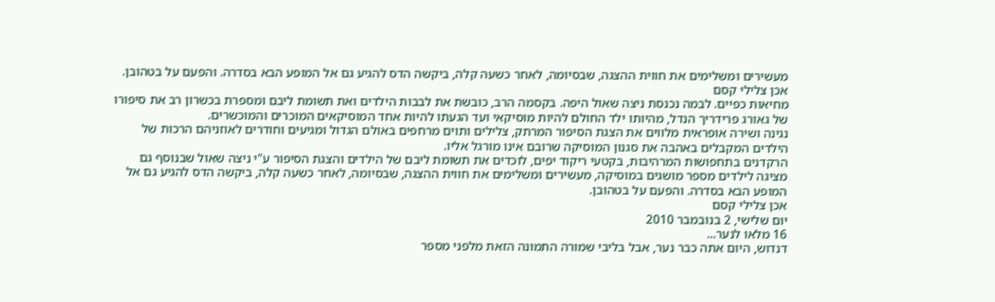מעשירים ומשלימים את חווית ההצגה, שבסיומה, לאחר כשעה קלה, ביקשה הדס להגיע גם אל המופע הבא בסדרה. והפעם על בטהובן.
אכן צלילי קסם
מחיאות כפיים. לבמה נכנסת ניצה שאול היפה. בקסמה הרב, כובשת את לבבות הילדים ואת תשומת ליבם ומספרת בכשרון רב את סיפורו של גאורג פרידריך הנדל, מהיותו ילד החולם להיות מוסיקאי ועד הגעתו להיות אחד המוסיקאים המוכרים והמוכשרים.
נגינה ושירה אופראית מלווים את הצגת הסיפור המרתק, צלילים ותוים מרחפים באולם הגדול ומגיעים וחודרים לאוזניהם הרכות של הילדים המקבלים באהבה את סגנון המוסיקה שרובם אינו מורגל אליו.
הרקדנים בתחפושות המרהיבות, בקטעי ריקוד יפים, לוכדים את תשומת ליבם של הילדים והצגת הסיפור ע"י ניצה שאול שבנוסף גם מציגה לילדים מספר מושגים במוסיקה, מעשירים ומשלימים את חווית ההצגה, שבסיומה, לאחר כשעה קלה, ביקשה הדס להגיע גם אל המופע הבא בסדרה. והפעם על בטהובן.
אכן צלילי קסם
יום שלישי, 2 בנובמבר 2010
16 מלאו לנער...
דנדוש, היום אתה כבר נער, אבל בליבי שמורה התמונה הזאת מלפני מספר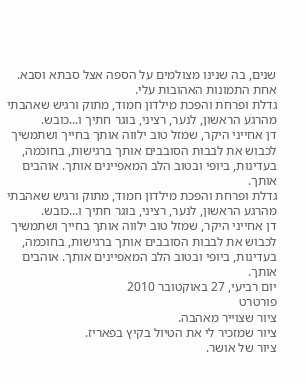שנים, בה שנינו מצולמים על הספה אצל סבתא וסבא. אחת התמונות האהובות עלי.
גדלת ופרחת והפכת מילדון חמוד, מתוק ורגיש שאהבתי מהרגע הראשון, לנער, רציני, בוגר חתיך ו...כובש.
דן אחייני היקר, שמזל טוב ילווה אותך בחייך ושתמשיך לכבוש את לבבות הסובבים אותך ברגישות, בחוכמה, בעדינות, ביופי ובטוב הלב המאפיינים אותך. אוהבים אותך.
גדלת ופרחת והפכת מילדון חמוד, מתוק ורגיש שאהבתי מהרגע הראשון, לנער, רציני, בוגר חתיך ו...כובש.
דן אחייני היקר, שמזל טוב ילווה אותך בחייך ושתמשיך לכבוש את לבבות הסובבים אותך ברגישות, בחוכמה, בעדינות, ביופי ובטוב הלב המאפיינים אותך. אוהבים אותך.
יום רביעי, 27 באוקטובר 2010
פורטרט
ציור שצוייר מאהבה.
ציור שמזכיר לי את הטיול בקיץ בפאריז.
ציור של אושר.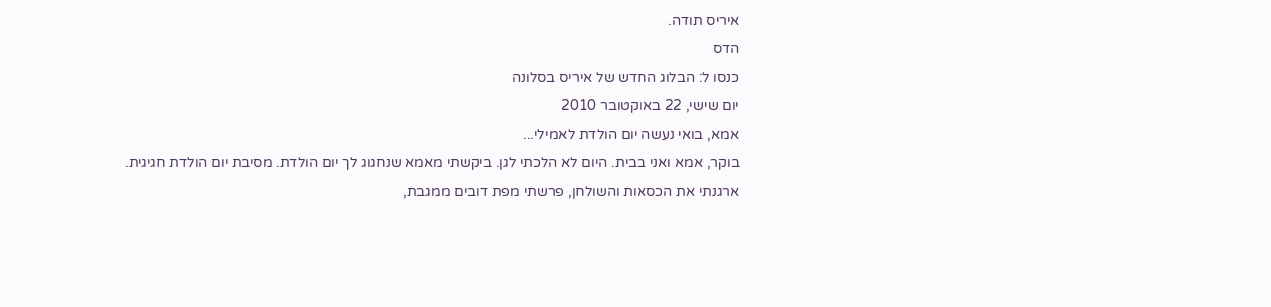איריס תודה.
הדס
כנסו ל: הבלוג החדש של איריס בסלונה
יום שישי, 22 באוקטובר 2010
אמא, בואי נעשה יום הולדת לאמילי...
בוקר, אמא ואני בבית. היום לא הלכתי לגן. ביקשתי מאמא שנחגוג לך יום הולדת. מסיבת יום הולדת חגיגית.
ארגנתי את הכסאות והשולחן, פרשתי מפת דובים ממגבת,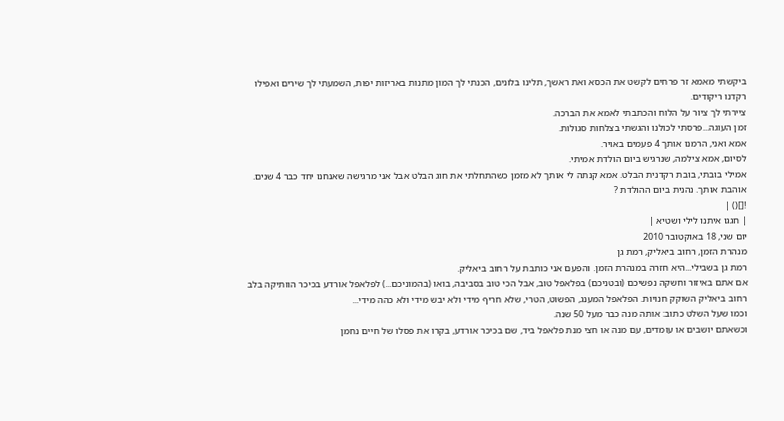ביקשתי מאמא זר פרחים לקשט את הכסא ואת ראשך, תלינו בלונים, הכנתי לך המון מתנות באריזות יפות, השמעתי לך שירים ואפילו רקדנו ריקודים.
ציירתי לך ציור על הלוח והכתבתי לאמא את הברכה.
זמן העוגה...פרסתי לכולנו והגשתי בצלחות סגולות.
אמא ואני, הרמנו אותך 4 פעמים באויר.
לסיום, אמא צילמה, שנרגיש ביום הולדת אמיתי.
אמילי בובתי, בובת רקדנית הבלט. אמא קנתה לי אותך לא מזמן כשהתחלתי את חוג הבלט אבל אני מרגישה שאנחנו יחד כבר 4 שנים.
אוהבת אותך. נהנית ביום ההולדת ?
![]() |
| חגגו איתנו לילי ושטיא |
יום שני, 18 באוקטובר 2010
מנהרת הזמן, רחוב ביאליק, רמת גן
רמת גן בשבילי...היא חזרה במנהרת הזמן. והפעם אני כותבת על רחוב ביאליק.
אם אתם באיזור וחשקה נפשיכם (ובטניכם) בפלאפל טוב, אבל הכי טוב בסביבה, בואו (בהמוניכם...) לפלאפל אורדע בכיכר הוותיקה בלב רחוב ביאליק השוקק חנויות. הפלאפל המענג, הפשוט, הטרי, שלא חריף מידי ולא יבש מידי ולא כהה מידי...
וכמו שעל השלט כתוב: אותה מנה כבר מעל 50 שנה.
וכשאתם יושבים או עומדים, עם מנה או חצי מנת פלאפל ביד, שם בכיכר אורדע, בקרו את פסלו של חיים נחמן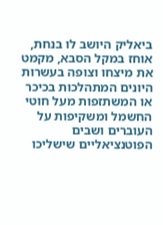ביאליק היושב לו בנחת, אוחז במקל הסבא, מקמט את מיצחו וצופה בעשרות היונים המתהלכות בכיכר או המשתזפות מעל חוטי החשמל ומשקיפות על העוברים ושבים הפוטנציאליים שישליכו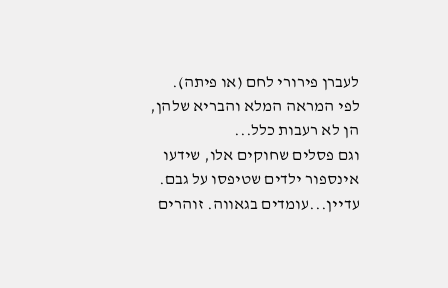לעברן פירורי לחם (או פיתה).
לפי המראה המלא והבריא שלהן, הן לא רעבות כלל...
וגם פסלים שחוקים אלו, שידעו אינספור ילדים שטיפסו על גבם. עדיין...עומדים בגאווה. זוהרים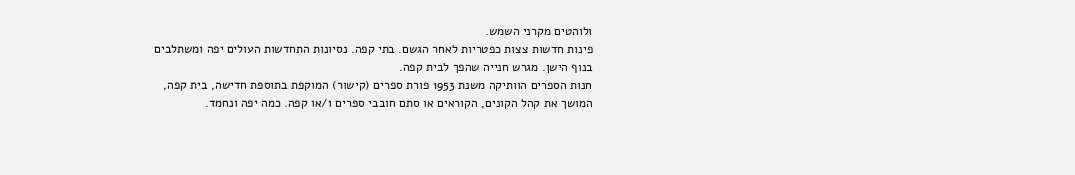ולוהטים מקרני השמש.
פינות חדשות צצות כפטריות לאחר הגשם. בתי קפה. נסיונות התחדשות העולים יפה ומשתלבים בנוף הישן. מגרש חנייה שהפך לבית קפה.
חנות הספרים הוותיקה משנת 1953 פורת ספרים (קישור) המוקפת בתוספת חדישה, בית קפה, המושך את קהל הקונים, הקוראים או סתם חובבי ספרים ו/או קפה. כמה יפה ונחמד.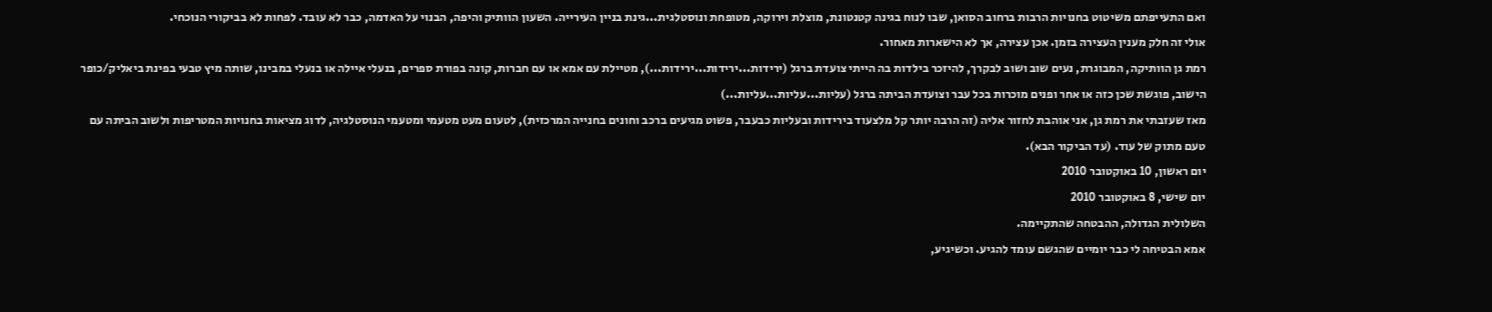ואם התעייפתם משיטוט בחנויות הרבות ברחוב הסואן, שבו לנוח בגינה קטנטונת, מוצלת וירוקה, מטופחת ונוסטלגית...גינת בניין העירייה. השעון הוותיק והיפה, הבנוי על האדמה, כבר לא עובד. לפחות לא בביקורי הנוכחי.
אולי זה חלק מענין העצירה בזמן. אכן עצירה, אך לא הישארות מאחור.
רמת גן הוותיקה, המבוגרת, נעים שוב ושוב לבקרך, להיזכר בילדות בה הייתי צועדת ברגל (ירידות...ירידות...ירידות...), מטיילת עם אמא או עם חברות, קונה בפורת ספרים, בנעלי איילה או בנעלי במבינו, שותה מיץ טבעי בפינת ביאליק/כופר הישוב, פוגשת שכן כזה או אחר ופנים מוכרות בכל עבר וצועדת הביתה ברגל (עליות...עליות...עליות...)
מאז שעזבתי את רמת גן, אני אוהבת לחזור אליה (זה הרבה יותר קל מלצעוד בירידות ובעליות כבעבר, פשוט מגיעים ברכב וחונים בחנייה המרכזית), לטעום מעט מטעמי ומטעמי הנוסטלגיה, לדוג מציאות בחנויות המטריפות ולשוב הביתה עם טעם מתוק של עוד. (עד הביקור הבא).
יום ראשון, 10 באוקטובר 2010
יום שישי, 8 באוקטובר 2010
השלולית הגדולה, ההבטחה שהתקיימה.
אמא הבטיחה לי כבר יומיים שהגשם עומד להגיע. וכשיגיע,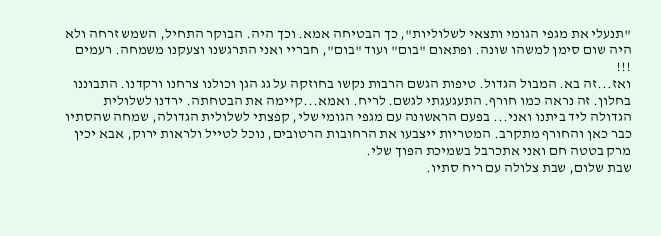"תנעלי את מגפי הגומי ותצאי לשלוליות", כך הבטיחה אמא. וכך היה. הבוקר התחיל, השמש זרחה ולא היה שום סימן למשהו שונה. ופתאום "בום" ועוד "בום", חבריי ואני התרגשנו וצעקנו משמחה. רעמים !!!
ואז...זה בא. המבול הגדול. טיפות הגשם הרבות נקשו בחוזקה על גג הגן וכולנו צרחנו ורקדנו. התבוננו בחלון. זה נראה כמו חורף. התעגעגתי לגשם. לריח. ואמא...קיימה את הבטחתה. ירדנו לשלולית הגדולה ליד ביתנו ואני... בפעם הראשונה עם מגפי הגומי שלי, קפצתי לשלולית הגדולה, שמחה שהסתיו כבר כאן והחורף מתקרב. המטריות ייצבעו את הרחובות הרטובים, נוכל לטייל ולראות ירוק, אבא יכין מרק בטטה חם ואני אתכרבל בשמיכת הפוך שלי.
שבת שלום, שבת צלולה עם ריח סתיו.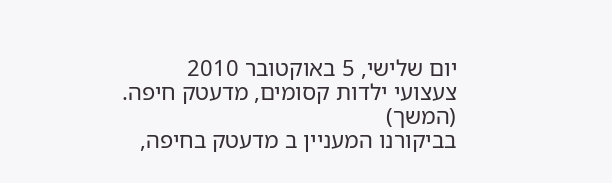יום שלישי, 5 באוקטובר 2010
צעצועי ילדות קסומים, מדעטק חיפה. (המשך)
בביקורנו המעניין ב מדעטק בחיפה,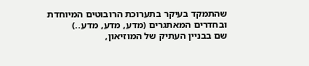שהתמקד בעיקר בתערוכת הרובוטים המיוחדת ובחדרים המאתגרים (מדע, מדע, מדע..)
שם בבניין העתיק של המוזיאון,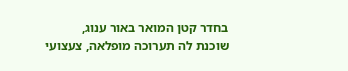בחדר קטן המואר באור ענוג,
שוכנת לה תערוכה מופלאה, צעצועי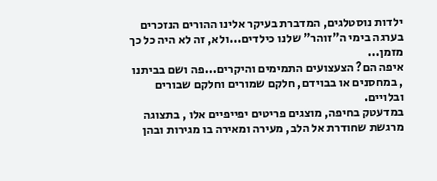ילדות נוסטלגים, המדברת בעיקר אלינו ההורים הנזכרים בערגה בימי ה"זוהר" שלנו כילדים...ולא, זה לא היה כל כך מזמן...
איפה הם? הצעצועים התמימים והיקרים...פה ושם בביתנו , במחסנים או בבוידם, חלקם שמורים וחלקם שבורים ובלויים.
במדעטק בחיפה, מוצגים פריטים יפייפיים אלו , בתצוגה מרגשת שחודרת אל הלב, מעירה ומאירה בו מגירות ובהן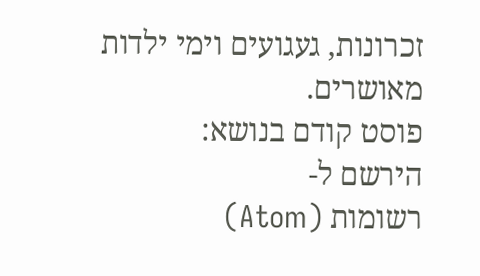זכרונות, געגועים וימי ילדות מאושרים.
פוסט קודם בנושא:
הירשם ל-
רשומות (Atom)